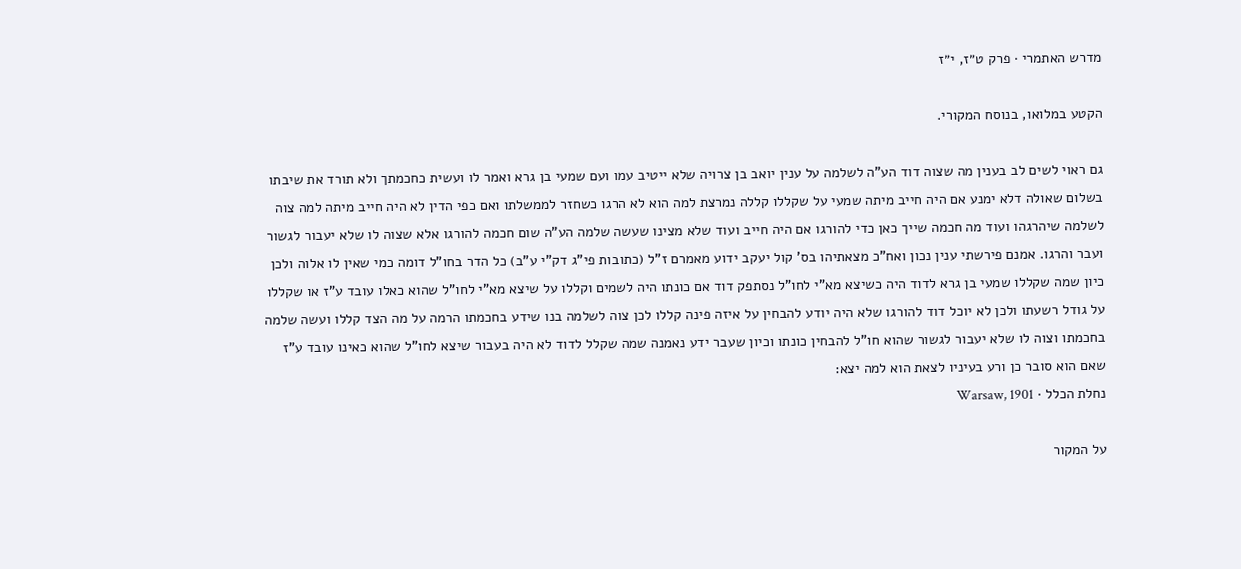מדרש האתמרי · פרק ט״ז, י״ז

הקטע במלואו, בנוסח המקורי.

גם ראוי לשים לב בענין מה שצוה דוד הע"ה לשלמה על ענין יואב בן צרויה שלא ייטיב עמו ועם שמעי בן גרא ואמר לו ועשית כחכמתך ולא תורד את שיבתו בשלום שאולה דלא ימנע אם היה חייב מיתה שמעי על שקללו קללה נמרצת למה הוא לא הרגו כשחזר לממשלתו ואם כפי הדין לא היה חייב מיתה למה צוה לשלמה שיהרגהו ועוד מה חכמה שייך כאן כדי להורגו אם היה חייב ועוד שלא מצינו שעשה שלמה הע"ה שום חכמה להורגו אלא שצוה לו שלא יעבור לגשור ועבר והרגו. אמנם פירשתי ענין נכון ואח"כ מצאתיהו בס' קול יעקב ידוע מאמרם ז"ל (כתובות פי"ג דק"י ע"ב) כל הדר בחו"ל דומה כמי שאין לו אלוה ולכן כיון שמה שקללו שמעי בן גרא לדוד היה כשיצא מא"י לחו"ל נסתפק דוד אם כונתו היה לשמים וקללו על שיצא מא"י לחו"ל שהוא כאלו עובד ע"ז או שקללו על גודל רשעתו ולכן לא יוכל דוד להורגו שלא היה יודע להבחין על איזה פינה קללו לכן צוה לשלמה בנו שידע בחכמתו הרמה על מה הצד קללו ועשה שלמה בחכמתו וצוה לו שלא יעבור לגשור שהוא חו"ל להבחין כונתו וכיון שעבר ידע נאמנה שמה שקלל לדוד לא היה בעבור שיצא לחו"ל שהוא כאינו עובד ע"ז שאם הוא סובר כן ורע בעיניו לצאת הוא למה יצא:
נחלת הכלל · Warsaw, 1901

על המקור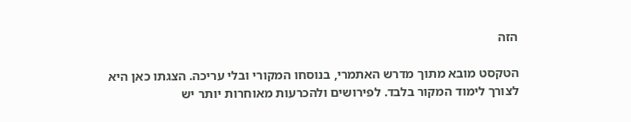הזה

הטקסט מובא מתוך מדרש האתמרי, בנוסחו המקורי ובלי עריכה. הצגתו כאן היא לצורך לימוד המקור בלבד. לפירושים ולהכרעות מאוחרות יותר יש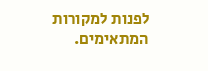לפנות למקורות המתאימים.